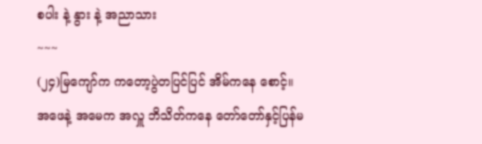စပါး နဲ့ နွား နဲ့ အညာသား
~~~
(၂၄)မြကျော်က ကတော့ပွဲတပြင်ပြင် အိမ်ကနေ စောင့်။
အဖေနဲ့ အမေက အလှူ ဘိသိတ်ကနေ တော်တော်နှင့်ပြန်မ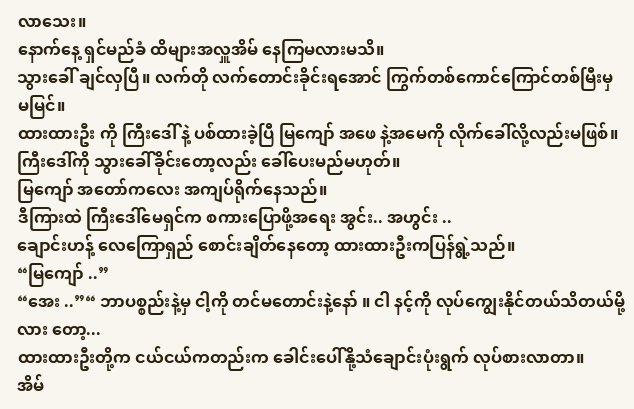လာသေး။
နောက်နေ့ ရှင်မည်ခံ ထိများအလှူအိမ် နေကြမလားမသိ။
သွားခေါ် ချင်လှပြီ။ လက်တို လက်တောင်းခိုင်းရအောင် ကြွက်တစ်ကောင်ကြောင်တစ်မြီးမှ မမြင်။
ထားထားဦး ကို ကြီးဒေါ် နဲ့ ပစ်ထားခဲ့ပြီ မြကျော် အဖေ နဲ့အမေကို လိုက်ခေါ်လို့လည်းမဖြစ်။
ကြီးဒေါ်ကို သွားခေါ်ခိုင်းတော့လည်း ခေါ်ပေးမည်မဟုတ်။
မြကျော် အတော်ကလေး အကျပ်ရိုက်နေသည်။
ဒီကြားထဲ ကြီးဒေါ်မေရှင်က စကားပြောဖို့အရေး အွင်း.. အဟွင်း ..
ချောင်းဟန့် လေကြောရှည် စောင်းချိတ်နေတော့ ထားထားဦးကပြန်ရွဲ့သည်။
“မြကျော် ..”
“အေး ..”“ ဘာပစ္စည်းနဲ့မှ ငါ့ကို တင်မတောင်းနဲ့နော် ။ ငါ နင့်ကို လုပ်ကျွေးနိုင်တယ်သိတယ်မို့လား တော့...
ထားထားဦးတို့က ငယ်ငယ်ကတည်းက ခေါင်းပေါ်နို့သံချောင်းပုံးရွက် လုပ်စားလာတာ။
အိမ်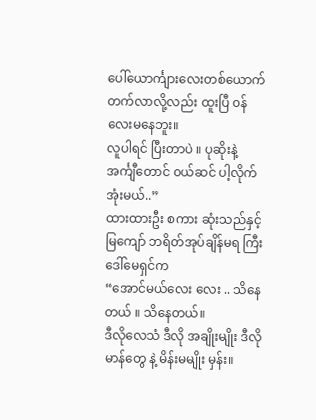ပေါ်ယောင်္ကျားလေးတစ်ယောက် တက်လာလို့လည်း ထူးပြီ ၀န်လေးမနေဘူး။
လူပါရင် ပြီးတာပဲ ။ ပုဆိုးနဲ့ အင်္ကျီတောင် ၀ယ်ဆင် ပါ့လိုက်အုံးမယ်..”
ထားထားဦး စကား ဆုံးသည်နှင့် မြကျော် ဘရိတ်အုပ်ချိန်မရ ကြီးဒေါ်မေရှင်က
“အောင်မယ်လေး လေး .. သိနေတယ် ။ သိနေတယ်။
ဒီလိုလေသံ ဒီလို အချိုးမျိုး ဒီလိုမာန်တွေ နဲ့ မိန်းမမျိုး မှန်း။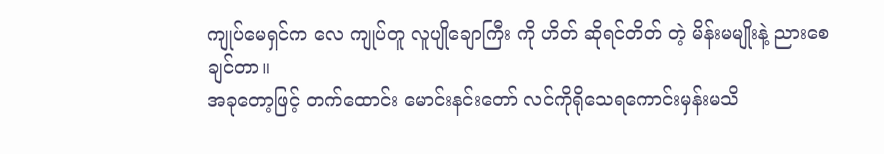ကျုပ်မေရှင်က လေ ကျုပ်တူ လူပျိုချောကြီး ကို ဟိတ် ဆိုရင်တိတ် တဲ့ မိန်းမမျိုးနဲ့ ညားစေချင်တာ။
အခုတော့ဖြင့် တက်ထောင်း မောင်းနင်းတော် လင်ကိုရိုသေရကောင်းမှန်းမသိ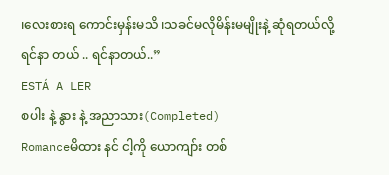၊လေးစားရ ကောင်းမှန်းမသိ ၊သခင်မလိုမိန်းမမျိုးနဲ့ ဆုံရတယ်လို့ ရင်နာ တယ် .. ရင်နာတယ်..”
ESTÁ A LER
စပါး နဲ့ နွား နဲ့ အညာသား(Completed)
Romanceမိထား နင် ငါ့ကို ယောကျာ်း တစ်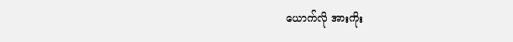ယောက်လို အားကိုး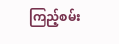ကြည့်စမ်း